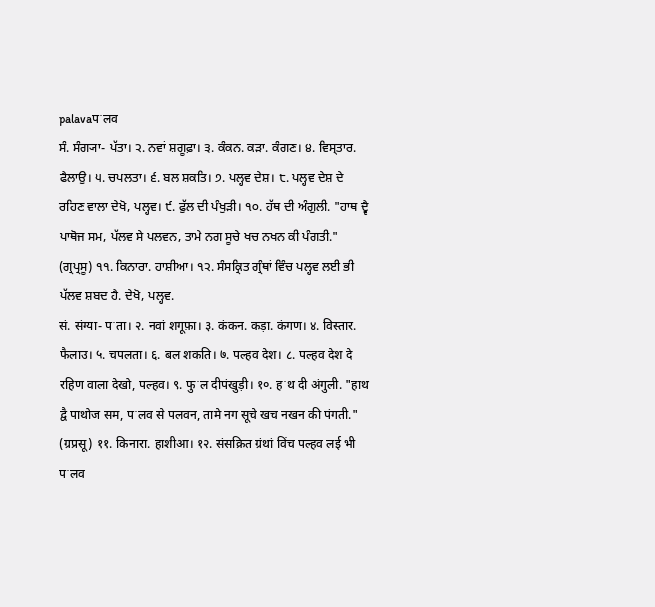palavaपॱलव
ਸੰ. ਸੰਗ੍ਯਾ- ਪੱਤਾ। ੨. ਨਵਾਂ ਸ਼ਗੂਫ਼ਾ। ੩. ਕੰਕਨ. ਕੜਾ. ਕੰਗਣ। ੪. ਵਿਸ੍ਤਾਰ. ਫੈਲਾਉ। ੫. ਚਪਲਤਾ। ੬. ਬਲ ਸ਼ਕਤਿ। ੭. ਪਲ੍ਹਵ ਦੇਸ਼। ੮. ਪਲ੍ਹਵ ਦੇਸ਼ ਦੇ ਰਹਿਣ ਵਾਲਾ ਦੇਖੋ, ਪਲ੍ਹਵ। ੯. ਫੁੱਲ ਦੀ ਪੰਖੁੜੀ। ੧੦. ਹੱਥ ਦੀ ਅੰਗੁਲੀ. "ਹਾਥ ਦ੍ਵੈ ਪਾਥੋਜ ਸਮ, ਪੱਲਵ ਸੇ ਪਲਵਨ, ਤਾਮੇ ਨਗ ਸੂਚੇ ਖਚ ਨਖਨ ਕੀ ਪੰਗਤੀ." (ਗ੍ਰਪ੍ਰਸੂ) ੧੧. ਕਿਨਾਰਾ. ਹਾਸ਼ੀਆ। ੧੨. ਸੰਸਕ੍ਰਿਤ ਗ੍ਰੰਥਾਂ ਵਿੰਚ ਪਲ੍ਹਵ ਲਈ ਭੀ ਪੱਲਵ ਸ਼ਬਦ ਹੈ. ਦੇਖੋ, ਪਲ੍ਹਵ.
सं. संग्या- पॱता। २. नवां शगूफ़ा। ३. कंकन. कड़ा. कंगण। ४. विस्तार. फैलाउ। ५. चपलता। ६. बल शकति। ७. पल्हव देश। ८. पल्हव देश दे रहिण वाला देखो, पल्हव। ९. फुॱल दीपंखुड़ी। १०. हॱथ दी अंगुली. "हाथ द्वै पाथोज सम, पॱलव से पलवन, तामे नग सूचे खच नखन की पंगती." (ग्रप्रसू) ११. किनारा. हाशीआ। १२. संसक्रित ग्रंथां विंच पल्हव लई भी पॱलव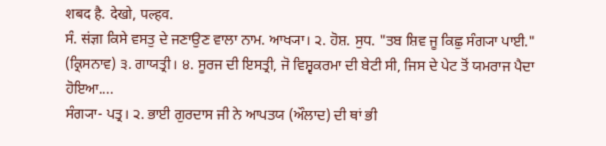शबद है. देखो, पल्हव.
ਸੰ. संज्ञा ਕਿਸੇ ਵਸਤੁ ਦੇ ਜਣਾਉਣ ਵਾਲਾ ਨਾਮ. ਆਖ੍ਯਾ। ੨. ਹੋਸ਼. ਸੁਧ. "ਤਬ ਸ਼ਿਵ ਜੂ ਕਿਛੁ ਸੰਗ੍ਯਾ ਪਾਈ." (ਕ੍ਰਿਸਨਾਵ) ੩. ਗਾਯਤ੍ਰੀ। ੪. ਸੂਰਜ ਦੀ ਇਸਤ੍ਰੀ, ਜੋ ਵਿਸ਼੍ਵਕਰਮਾ ਦੀ ਬੇਟੀ ਸੀ, ਜਿਸ ਦੇ ਪੇਟ ਤੋਂ ਯਮਰਾਜ ਪੈਦਾ ਹੋਇਆ....
ਸੰਗ੍ਯਾ- ਪਤ੍ਰ। ੨. ਭਾਈ ਗੁਰਦਾਸ ਜੀ ਨੇ ਆਪਤਯ (ਔਲਾਦ) ਦੀ ਥਾਂ ਭੀ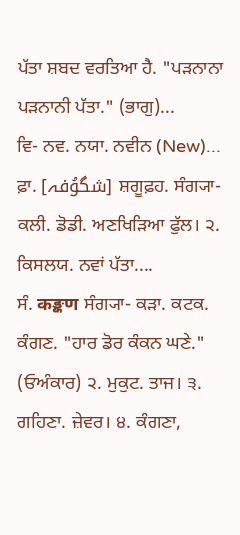ਪੱਤਾ ਸ਼ਬਦ ਵਰਤਿਆ ਹੈ. "ਪੜਨਾਨਾ ਪੜਨਾਨੀ ਪੱਤਾ." (ਭਾਗੁ)...
ਵਿ- ਨਵ. ਨਯਾ. ਨਵੀਨ (New)...
ਫ਼ਾ. [شگوُفہ] ਸ਼ਗੂਫ਼ਹ. ਸੰਗ੍ਯਾ- ਕਲੀ. ਡੋਡੀ. ਅਣਖਿੜਿਆ ਫੁੱਲ। ੨. ਕਿਸਲਯ. ਨਵਾਂ ਪੱਤਾ....
ਸੰ. कङ्कण ਸੰਗ੍ਯਾ- ਕੜਾ. ਕਟਕ. ਕੰਗਣ. "ਹਾਰ ਡੋਰ ਕੰਕਨ ਘਣੇ." (ਓਅੰਕਾਰ) ੨. ਮੁਕੁਟ. ਤਾਜ। ੩. ਗਹਿਣਾ. ਜ਼ੇਵਰ। ੪. ਕੰਗਣਾ,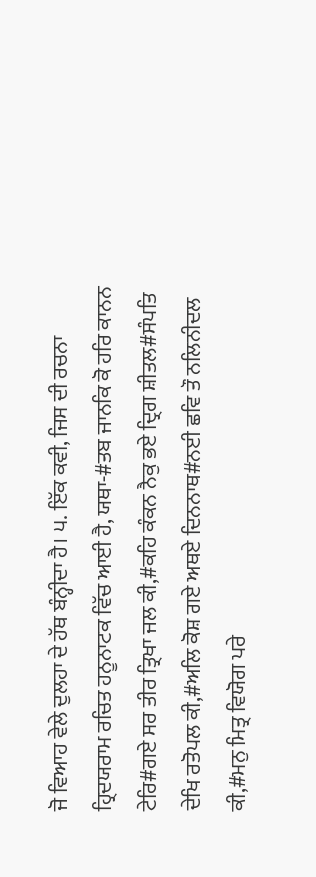ਜੋ ਵਿਆਹ ਵੇਲੇ ਦੁਲਹਾ ਦੇ ਹੱਥ ਬੰਨ੍ਹੀਦਾ ਹੈ। ੫. ਇੱਕ ਕਵੀ, ਜਿਸ ਦੀ ਰਚਨਾ ਹ੍ਰਿਦਯਰਾਮ ਰਚਿਤ ਹਨੂਨਾਟਕ ਵਿੱਚ ਆਈ ਹੈ, ਯਥਾ-#ਤਬ ਜਾਨਕਿ ਕੋ ਹਰਿ ਕਾਨਨ ਟੇਰਿ#ਗਏ ਸਰ ਤੀਰ ਤ੍ਰਿਖਾ ਜਲ ਕੀ,#ਕਹਿ ਕੰਕਨ ਨੈਕੁ ਭਏ ਦ੍ਰਿਗ ਸ਼ੀਤਲ#ਸੰਪਤਿ ਦੇਖਿ ਰਤੋਪਲ ਕੀ,#ਅਲਿ ਕੋਸ਼ ਗਏ ਅਥਏ ਦਿਨਨਾਥ#ਨਈ ਛਵਿ ਤੌ ਨਲਿਨੀਦਲ ਕੀ,#ਮਨੁ ਮਿਤ੍ਰ ਵਿਯੋਗ ਪਰੇ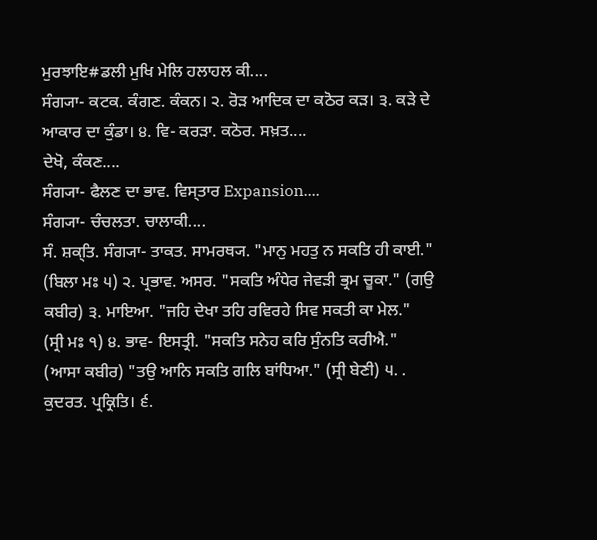ਮੁਰਝਾਇ#ਡਲੀ ਮੁਖਿ ਮੇਲਿ ਹਲਾਹਲ ਕੀ....
ਸੰਗ੍ਯਾ- ਕਟਕ. ਕੰਗਣ. ਕੰਕਨ। ੨. ਰੋੜ ਆਦਿਕ ਦਾ ਕਠੋਰ ਕੜ। ੩. ਕੜੇ ਦੇ ਆਕਾਰ ਦਾ ਕੁੰਡਾ। ੪. ਵਿ- ਕਰੜਾ. ਕਠੋਰ. ਸਖ਼ਤ....
ਦੇਖੋ, ਕੰਕਣ....
ਸੰਗ੍ਯਾ- ਫੈਲਣ ਦਾ ਭਾਵ. ਵਿਸ੍ਤਾਰ Expansion....
ਸੰਗ੍ਯਾ- ਚੰਚਲਤਾ. ਚਾਲਾਕੀ....
ਸੰ. ਸ਼ਕ੍ਤਿ. ਸੰਗ੍ਯਾ- ਤਾਕਤ. ਸਾਮਰਥ੍ਯ. "ਮਾਨੁ ਮਹਤੁ ਨ ਸਕਤਿ ਹੀ ਕਾਈ." (ਬਿਲਾ ਮਃ ੫) ੨. ਪ੍ਰਭਾਵ. ਅਸਰ. "ਸਕਤਿ ਅੰਧੇਰ ਜੇਵੜੀ ਭ੍ਰਮ ਚੂਕਾ." (ਗਉ ਕਬੀਰ) ੩. ਮਾਇਆ. "ਜਹਿ ਦੇਖਾ ਤਹਿ ਰਵਿਰਹੇ ਸਿਵ ਸਕਤੀ ਕਾ ਮੇਲ." (ਸ੍ਰੀ ਮਃ ੧) ੪. ਭਾਵ- ਇਸਤ੍ਰੀ. "ਸਕਤਿ ਸਨੇਹ ਕਰਿ ਸੁੰਨਤਿ ਕਰੀਐ." (ਆਸਾ ਕਬੀਰ) "ਤਉ ਆਨਿ ਸਕਤਿ ਗਲਿ ਬਾਂਧਿਆ." (ਸ੍ਰੀ ਬੇਣੀ) ੫. . ਕੁਦਰਤ. ਪ੍ਰਕ੍ਰਿਤਿ। ੬.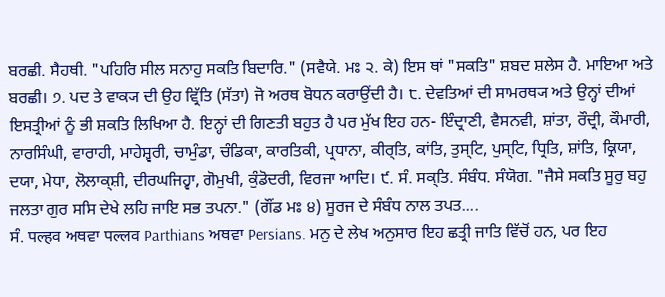ਬਰਛੀ. ਸੈਹਥੀ. "ਪਹਿਰਿ ਸੀਲ ਸਨਾਹੁ ਸਕਤਿ ਬਿਦਾਰਿ." (ਸਵੈਯੇ. ਮਃ ੨. ਕੇ) ਇਸ ਥਾਂ "ਸਕਤਿ" ਸ਼ਬਦ ਸ਼ਲੇਸ ਹੈ. ਮਾਇਆ ਅਤੇ ਬਰਛੀ। ੭. ਪਦ ਤੇ ਵਾਕ੍ਯ ਦੀ ਉਹ ਵ੍ਰਿੱਤਿ (ਸੱਤਾ) ਜੋ ਅਰਥ ਬੋਧਨ ਕਰਾਉਂਦੀ ਹੈ। ੮. ਦੇਵਤਿਆਂ ਦੀ ਸਾਮਰਥ੍ਯ ਅਤੇ ਉਨ੍ਹਾਂ ਦੀਆਂ ਇਸਤ੍ਰੀਆਂ ਨੂੰ ਭੀ ਸ਼ਕਤਿ ਲਿਖਿਆ ਹੈ. ਇਨ੍ਹਾਂ ਦੀ ਗਿਣਤੀ ਬਹੁਤ ਹੈ ਪਰ ਮੁੱਖ ਇਹ ਹਨ- ਇੰਦ੍ਰਾਣੀ, ਵੈਸਨਵੀ, ਸ਼ਾਂਤਾ, ਰੌਦ੍ਰੀ, ਕੌਮਾਰੀ, ਨਾਰਸਿੰਘੀ, ਵਾਰਾਹੀ, ਮਾਹੇਸ਼੍ਵਰੀ, ਚਾਮੁੰਡਾ, ਚੰਡਿਕਾ, ਕਾਰਤਿਕੀ, ਪ੍ਰਧਾਨਾ, ਕੀਰ੍ਤਿ, ਕਾਂਤਿ, ਤੁਸ੍ਟਿ, ਪੁਸ੍ਟਿ, ਧ੍ਰਿਤਿ, ਸ਼ਾਂਤਿ, ਕ੍ਰਿਯਾ, ਦਯਾ, ਮੇਧਾ, ਲੋਲਾਕ੍ਸ਼ੀ, ਦੀਰਘਜਿਹ੍ਵਾ, ਗੋਮੁਖੀ, ਕੁੰਡੋਦਰੀ, ਵਿਰਜਾ ਆਦਿ। ੯. ਸੰ. ਸਕ੍ਤਿ. ਸੰਬੰਧ. ਸੰਯੋਗ. "ਜੈਸੇ ਸਕਤਿ ਸੂਰੁ ਬਹੁ ਜਲਤਾ ਗੁਰ ਸਸਿ ਦੇਖੇ ਲਹਿ ਜਾਇ ਸਭ ਤਪਨਾ." (ਗੌਂਡ ਮਃ ੪) ਸੂਰਜ ਦੇ ਸੰਬੰਧ ਨਾਲ ਤਪਤ....
ਸੰ. पल्हव ਅਥਵਾ पल्लव Parthians ਅਥਵਾ Persians. ਮਨੁ ਦੇ ਲੇਖ ਅਨੁਸਾਰ ਇਹ ਛਤ੍ਰੀ ਜਾਤਿ ਵਿੱਚੋਂ ਹਨ, ਪਰ ਇਹ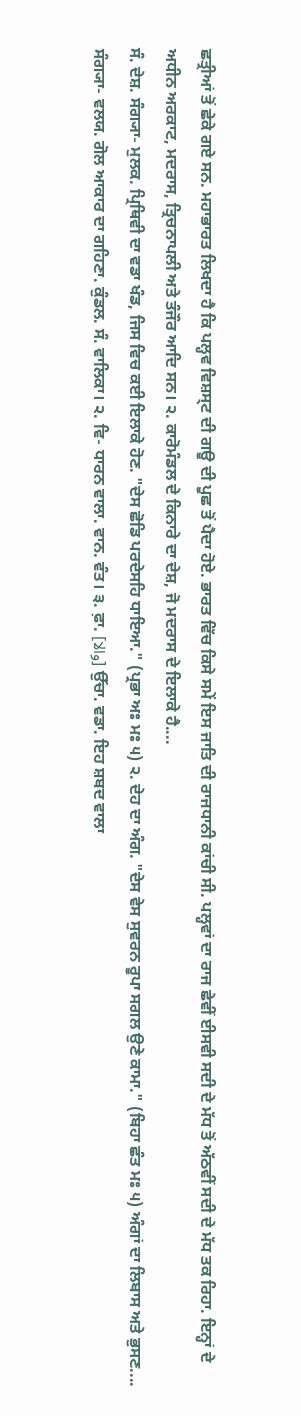ਛਤ੍ਰੀਆਂ ਤੋਂ ਛੇਕੇ ਗਏ ਸਨ. ਮਹਾਭਾਰਤ ਲਿਖਦਾ ਹੈ ਕਿ ਪਲ੍ਹਵ ਵਿਸ਼ਸ੍ਟ ਦੀ ਗਊ ਦੀ ਪੂਛ ਤੋਂ ਪੈਦਾ ਹੋਏ. ਭਾਰਤ ਵਿੱਚ ਕਿਸੇ ਸਮੇਂ ਇਸ ਜਾਤਿ ਦੀ ਰਾਜਧਾਨੀ ਕਾਂਚੀ ਸੀ. ਪਲ੍ਹਵਾਂ ਦਾ ਰਾਜ ਛੇਵੀਂ ਈਸਵੀ ਸਦੀ ਦੇ ਮੱਧ ਤੋਂ ਅੱਠਵੀਂ ਸਦੀ ਦੇ ਮੱਧ ਤਕ ਰਿਹਾ. ਇਨ੍ਹਾਂ ਦੇ ਅਧੀਨ ਅਰਕਾਟ, ਮਦਰਾਸ, ਤ੍ਰਿਚਨਾਪਲੀ ਅਤੇ ਤੰਜੌਰ ਆਦਿ ਸਨ। ੨. ਕਾਰੋਮੰਡਲ ਦੇ ਕਿਨਾਰੇ ਦਾ ਦੇਸ਼, ਜੋ ਮਦਰਾਸ ਦੇ ਇਲਾਕੇ ਹੈ....
ਸੰ. ਦੇਸ਼. ਸੰਗ੍ਯਾ- ਮੁਲਕ. ਪ੍ਰਿਥਿਵੀ ਦਾ ਵਡਾ ਖੰਡ, ਜਿਸ ਵਿਚ ਕਈ ਇਲਾਕੇ ਹੋਣ. "ਦੇਸ ਛੋਡਿ ਪਰਦੇਸਹਿ ਧਾਇਆ." (ਪ੍ਰਭਾ ਅਃ ਮਃ ੫) ੨. ਦੇਹ ਦਾ ਅੰਗ. "ਦੇਸ ਵੇਸ ਸੁਵਰਨ ਰੂਪਾ ਸਗਲ ਉਣੇ ਕਾਮਾ." (ਬਿਹਾ ਛੰਤ ਮਃ ੫) ਅੰਗਾਂ ਦਾ ਲਿਬਾਸ ਅਤੇ ਭੁਸਣ....
ਸੰਗ੍ਯਾ- ਵਲਯ. ਗੋਲ ਆਕਾਰ ਦਾ ਗਹਿਣਾ. ਕੁੰਡਲ. ਸੰ. ਵਾਲਿਕਾ। ੨. ਵਿ- ਧਾਰਨ ਵਾਲਾ. ਵਾਨ. ਵੰਤ। ੩. ਫ਼ਾ. [والا] ਉੱਚਾ. ਵਡਾ. ਇਹ ਸ਼ਬਦ ਵਾਲਾ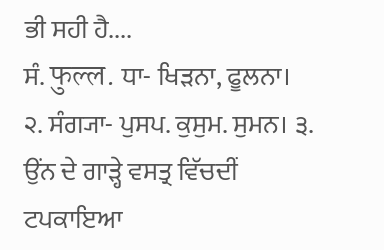ਭੀ ਸਹੀ ਹੈ....
ਸੰ. फुल्ल. ਧਾ- ਖਿੜਨਾ, ਫੂਲਨਾ। ੨. ਸੰਗ੍ਯਾ- ਪੁਸਪ. ਕੁਸੁਮ. ਸੁਮਨ। ੩. ਉਂਨ ਦੇ ਗਾੜ੍ਹੇ ਵਸਤ੍ਰ ਵਿੱਚਦੀਂ ਟਪਕਾਇਆ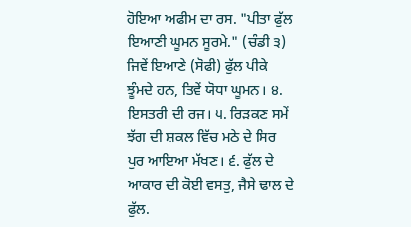ਹੋਇਆ ਅਫੀਮ ਦਾ ਰਸ. "ਪੀਤਾ ਫੁੱਲ ਇਆਣੀ ਘੂਮਨ ਸੂਰਮੇ." (ਚੰਡੀ ੩) ਜਿਵੇਂ ਇਆਣੇ (ਸੋਫੀ) ਫੁੱਲ ਪੀਕੇ ਝੂੰਮਦੇ ਹਨ, ਤਿਵੇਂ ਯੋਧਾ ਘੂਮਨ। ੪. ਇਸਤਰੀ ਦੀ ਰਜ। ੫. ਰਿੜਕਣ ਸਮੇਂ ਝੱਗ ਦੀ ਸ਼ਕਲ ਵਿੱਚ ਮਠੇ ਦੇ ਸਿਰ ਪੁਰ ਆਇਆ ਮੱਖਣ। ੬. ਫੁੱਲ ਦੇ ਆਕਾਰ ਦੀ ਕੋਈ ਵਸਤੁ, ਜੈਸੇ ਢਾਲ ਦੇ ਫੁੱਲ.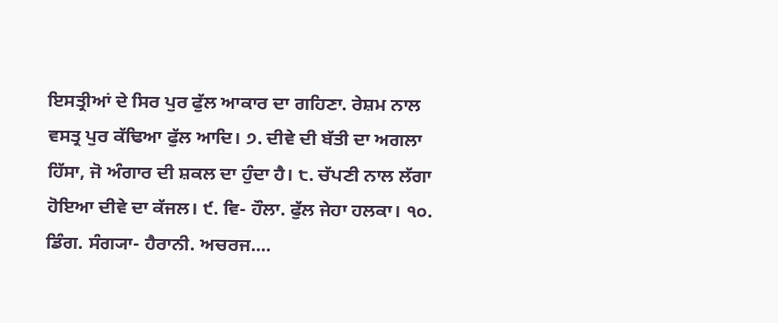ਇਸਤ੍ਰੀਆਂ ਦੇ ਸਿਰ ਪੁਰ ਫੁੱਲ ਆਕਾਰ ਦਾ ਗਹਿਣਾ. ਰੇਸ਼ਮ ਨਾਲ ਵਸਤ੍ਰ ਪੁਰ ਕੱਢਿਆ ਫੁੱਲ ਆਦਿ। ੭. ਦੀਵੇ ਦੀ ਬੱਤੀ ਦਾ ਅਗਲਾ ਹਿੱਸਾ, ਜੋ ਅੰਗਾਰ ਦੀ ਸ਼ਕਲ ਦਾ ਹੁੰਦਾ ਹੈ। ੮. ਚੱਪਣੀ ਨਾਲ ਲੱਗਾ ਹੋਇਆ ਦੀਵੇ ਦਾ ਕੱਜਲ। ੯. ਵਿ- ਹੌਲਾ. ਫੁੱਲ ਜੇਹਾ ਹਲਕਾ। ੧੦. ਡਿੰਗ. ਸੰਗ੍ਯਾ- ਹੈਰਾਨੀ. ਅਚਰਜ....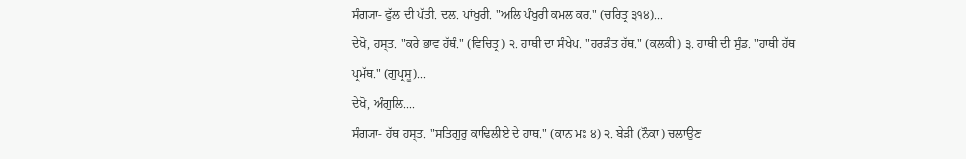ਸੰਗ੍ਯਾ- ਫੁੱਲ ਦੀ ਪੱਤੀ. ਦਲ. ਪਾਂਖੁਰੀ. "ਅਲਿ ਪੰਖੁਰੀ ਕਮਲ ਕਰ." (ਚਰਿਤ੍ਰ ੩੧੪)...
ਦੇਖੋ, ਹਸ੍ਤ. "ਕਰੇ ਭਾਵ ਹੱਥੰ." (ਵਿਚਿਤ੍ਰ) ੨. ਹਾਥੀ ਦਾ ਸੰਖੇਪ. "ਹਰੜੰਤ ਹੱਥ." (ਕਲਕੀ) ੩. ਹਾਥੀ ਦੀ ਸੁੰਡ. "ਹਾਥੀ ਹੱਥ ਪ੍ਰਮੱਥ." (ਗੁਪ੍ਰਸੂ)...
ਦੇਖੋ, ਅੰਗੁਲਿ....
ਸੰਗ੍ਯਾ- ਹੱਥ ਹਸ੍ਤ. "ਸਤਿਗੁਰੁ ਕਾਢਿਲੀਏ ਦੇ ਹਾਥ." (ਕਾਨ ਮਃ ੪) ੨. ਬੇੜੀ (ਨੌਕਾ) ਚਲਾਉਣ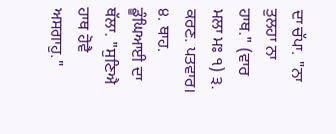ਦਾ ਚੱਪਾ. "ਨਾ ਤੁਲਹਾ ਨਾ ਹਾਥ." (ਵਾਰ ਮਲਾ ਮਃ ੧) ੩. ਕਰਣ. ਪਤਵਾਰ। ੪. ਥਾਹ. ਡੂੰਘਿਆਈ ਦਾ ਥੱਲਾ. "ਸੁਣਿਐ ਹਾਥ ਹੋਵੈ ਅਸਗਾਹੁ."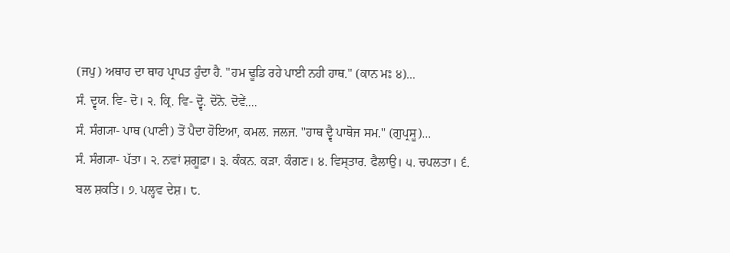(ਜਪੁ) ਅਥਾਹ ਦਾ ਥਾਹ ਪ੍ਰਾਪਤ ਹੁੰਦਾ ਹੈ. "ਹਮ ਢੂਡਿ ਰਹੇ ਪਾਈ ਨਹੀ ਹਾਥ." (ਕਾਨ ਮਃ ੪)...
ਸੰ. ਦ੍ਵਯ. ਵਿ- ਦੋ। ੨. ਕ੍ਰਿ. ਵਿ- ਦ੍ਵੋ. ਦੋਨੋ. ਦੋਵੇਂ....
ਸੰ. ਸੰਗ੍ਯਾ- ਪਾਥ (ਪਾਣੀ) ਤੋਂ ਪੈਦਾ ਹੋਇਆ, ਕਮਲ. ਜਲਜ. "ਹਾਥ ਦ੍ਵੈ ਪਾਥੋਜ ਸਮ." (ਗੁਪ੍ਰਸੂ)...
ਸੰ. ਸੰਗ੍ਯਾ- ਪੱਤਾ। ੨. ਨਵਾਂ ਸ਼ਗੂਫ਼ਾ। ੩. ਕੰਕਨ. ਕੜਾ. ਕੰਗਣ। ੪. ਵਿਸ੍ਤਾਰ. ਫੈਲਾਉ। ੫. ਚਪਲਤਾ। ੬. ਬਲ ਸ਼ਕਤਿ। ੭. ਪਲ੍ਹਵ ਦੇਸ਼। ੮.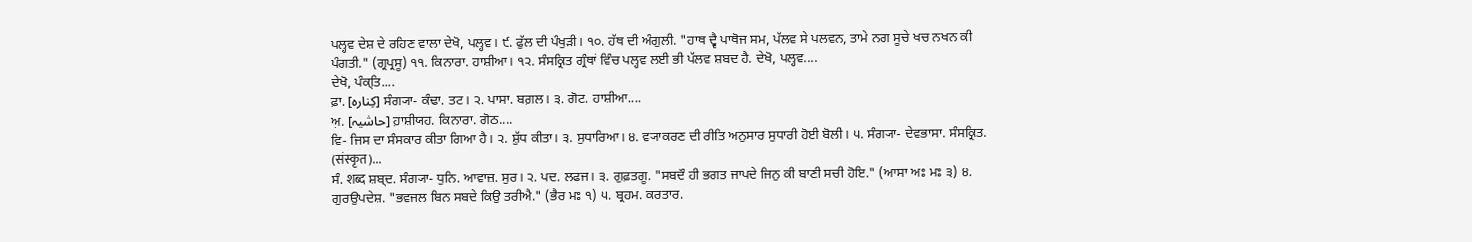ਪਲ੍ਹਵ ਦੇਸ਼ ਦੇ ਰਹਿਣ ਵਾਲਾ ਦੇਖੋ, ਪਲ੍ਹਵ। ੯. ਫੁੱਲ ਦੀ ਪੰਖੁੜੀ। ੧੦. ਹੱਥ ਦੀ ਅੰਗੁਲੀ. "ਹਾਥ ਦ੍ਵੈ ਪਾਥੋਜ ਸਮ, ਪੱਲਵ ਸੇ ਪਲਵਨ, ਤਾਮੇ ਨਗ ਸੂਚੇ ਖਚ ਨਖਨ ਕੀ ਪੰਗਤੀ." (ਗ੍ਰਪ੍ਰਸੂ) ੧੧. ਕਿਨਾਰਾ. ਹਾਸ਼ੀਆ। ੧੨. ਸੰਸਕ੍ਰਿਤ ਗ੍ਰੰਥਾਂ ਵਿੰਚ ਪਲ੍ਹਵ ਲਈ ਭੀ ਪੱਲਵ ਸ਼ਬਦ ਹੈ. ਦੇਖੋ, ਪਲ੍ਹਵ....
ਦੇਖੋ, ਪੰਕ੍ਤਿ....
ਫ਼ਾ. [کِنارہ] ਸੰਗ੍ਯਾ- ਕੰਢਾ. ਤਟ। ੨. ਪਾਸਾ. ਬਗ਼ਲ। ੩. ਗੋਟ. ਹਾਸ਼ੀਆ....
ਅ਼. [حاشیہ] ਹ਼ਾਸ਼ੀਯਹ. ਕਿਨਾਰਾ. ਗੋਠ....
ਵਿ- ਜਿਸ ਦਾ ਸੰਸਕਾਰ ਕੀਤਾ ਗਿਆ ਹੈ। ੨. ਸ਼ੁੱਧ ਕੀਤਾ। ੩. ਸੁਧਾਰਿਆ। ੪. ਵ੍ਯਾਕਰਣ ਦੀ ਰੀਤਿ ਅਨੁਸਾਰ ਸੁਧਾਰੀ ਹੋਈ ਬੋਲੀ। ੫. ਸੰਗ੍ਯਾ- ਦੇਵਭਾਸਾ. ਸੰਸਕ੍ਰਿਤ. (संस्कृत)...
ਸੰ. शब्द ਸ਼ਬ੍ਦ. ਸੰਗ੍ਯਾ- ਧੁਨਿ. ਆਵਾਜ਼. ਸੁਰ। ੨. ਪਦ. ਲਫਜ। ੩. ਗੁਫ਼ਤਗੂ. "ਸਬਦੌ ਹੀ ਭਗਤ ਜਾਪਦੇ ਜਿਨੁ ਕੀ ਬਾਣੀ ਸਚੀ ਹੋਇ." (ਆਸਾ ਅਃ ਮਃ ੩) ੪. ਗੁਰਉਪਦੇਸ਼. "ਭਵਜਲ ਬਿਨ ਸਬਦੇ ਕਿਉ ਤਰੀਐ." (ਭੈਰ ਮਃ ੧) ੫. ਬ੍ਰਹਮ. ਕਰਤਾਰ.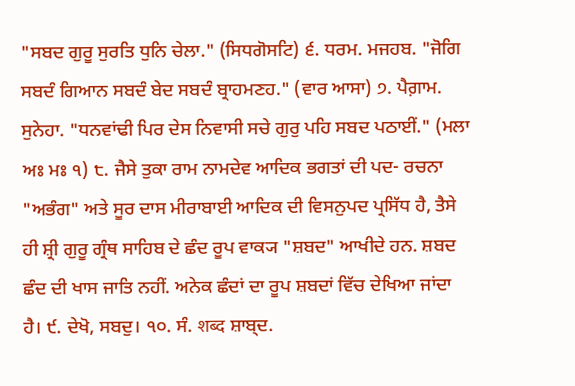"ਸਬਦ ਗੁਰੂ ਸੁਰਤਿ ਧੁਨਿ ਚੇਲਾ." (ਸਿਧਗੋਸਟਿ) ੬. ਧਰਮ. ਮਜਹਬ. "ਜੋਗਿ ਸਬਦੰ ਗਿਆਨ ਸਬਦੰ ਬੇਦ ਸਬਦੰ ਬ੍ਰਾਹਮਣਹ." (ਵਾਰ ਆਸਾ) ੭. ਪੈਗ਼ਾਮ. ਸੁਨੇਹਾ. "ਧਨਵਾਂਢੀ ਪਿਰ ਦੇਸ ਨਿਵਾਸੀ ਸਚੇ ਗੁਰੁ ਪਹਿ ਸਬਦ ਪਠਾਈਂ." (ਮਲਾ ਅਃ ਮਃ ੧) ੮. ਜੈਸੇ ਤੁਕਾ ਰਾਮ ਨਾਮਦੇਵ ਆਦਿਕ ਭਗਤਾਂ ਦੀ ਪਦ- ਰਚਨਾ "ਅਭੰਗ" ਅਤੇ ਸੂਰ ਦਾਸ ਮੀਰਾਬਾਈ ਆਦਿਕ ਦੀ ਵਿਸਨੁਪਦ ਪ੍ਰਸਿੱਧ ਹੈ, ਤੈਸੇ ਹੀ ਸ਼੍ਰੀ ਗੁਰੂ ਗ੍ਰੰਥ ਸਾਹਿਬ ਦੇ ਛੰਦ ਰੂਪ ਵਾਕ੍ਯ "ਸ਼ਬਦ" ਆਖੀਦੇ ਹਨ. ਸ਼ਬਦ ਛੰਦ ਦੀ ਖਾਸ ਜਾਤਿ ਨਹੀਂ. ਅਨੇਕ ਛੰਦਾਂ ਦਾ ਰੂਪ ਸ਼ਬਦਾਂ ਵਿੱਚ ਦੇਖਿਆ ਜਾਂਦਾ ਹੈ। ੯. ਦੇਖੋ, ਸਬਦੁ। ੧੦. ਸੰ. शब्द ਸ਼ਾਬ੍ਦ.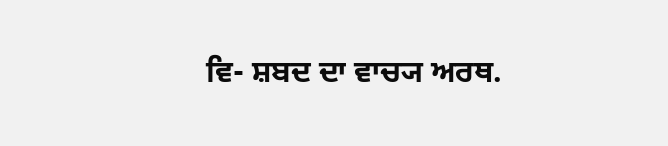ਵਿ- ਸ਼ਬਦ ਦਾ ਵਾਚ੍ਯ ਅਰਥ.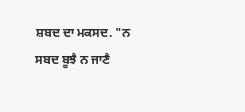ਸ਼ਬਦ ਦਾ ਮਕਸਦ. "ਨ ਸਬਦ ਬੂਝੈ ਨ ਜਾਣੈ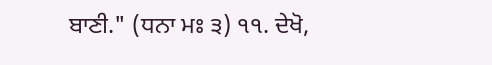ਬਾਣੀ." (ਧਨਾ ਮਃ ੩) ੧੧. ਦੇਖੋ,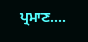ਪ੍ਰਮਾਣ....